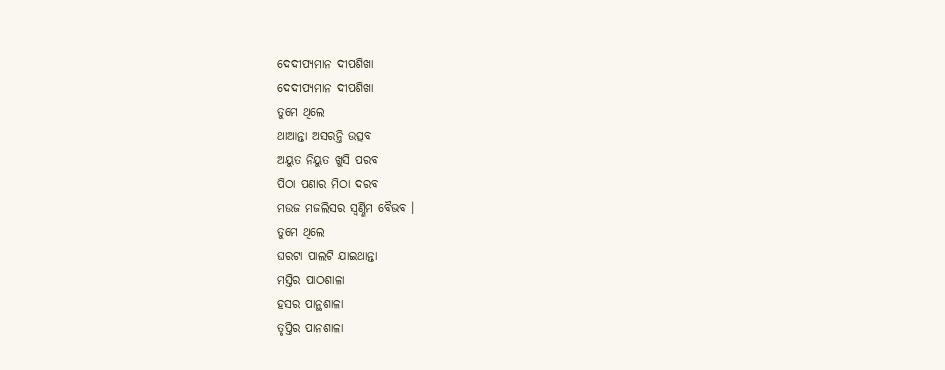ଦେଦୀପ୍ଯମାନ ଦୀପଶିଖା
ଦେଦୀପ୍ଯମାନ ଦୀପଶିଖା
ତୁମେ ଥିଲେ
ଥାଆନ୍ତା ଅସରନ୍ତି ଉତ୍ସବ
ଅୟୁତ ନିୟୁତ ଖୁସି ପରବ
ପିଠା ପଣାର ମିଠା ଦରବ
ମଉଜ ମଜଲିସର ସ୍ୱର୍ଣ୍ଣିମ ବୈଭବ ।
ତୁମେ ଥିଲେ
ଘରଟା ପାଲଟି ଯାଇଥାନ୍ତା
ମସ୍ତିର ପାଠଶାଳା
ହସର ପାନ୍ଥଶାଳା
ତୃପ୍ତିର ପାନଶାଳା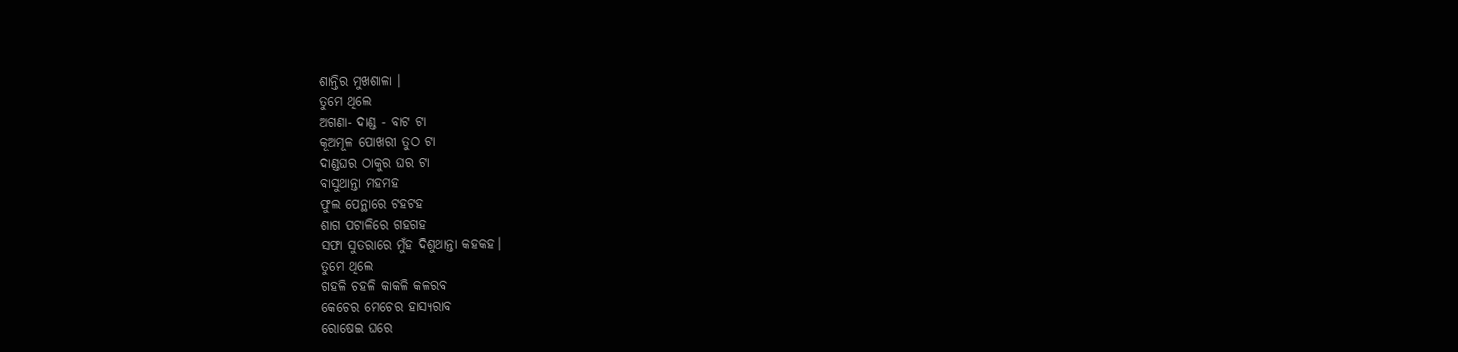ଶାନ୍ତିର ମୁଖଶାଳା ।
ତୁମେ ଥିଲେ
ଅଗଣା- ଦାଣ୍ଡ - ବାଟ ଟା
କୂଅମୂଳ ପୋଖରୀ ତୁଠ ଟା
ଦାଣ୍ଡଘର ଠାକୁର ଘର ଟା
ବାସୁଥାନ୍ତା ମହମହ
ଫୁଲ ପେନ୍ଥାରେ ଟହଟହ
ଶାଗ ପଟାଳିରେ ଗହଗହ
ସଫା ସୁତରାରେ ମୁଁହ ଦିଶୁଥାନ୍ତା କହକହ।
ତୁମେ ଥିଲେ
ଗହଳି ଚହଳି କାକଳି କଳରବ
କେଚେର ମେଚେର ହାସ୍ୟରାବ
ରୋଷେଇ ଘରେ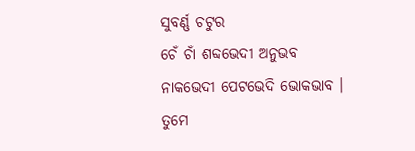ସୁବର୍ଣ୍ଣ ଚଟୁର
ଚେଁ ଚାଁ ଶବ୍ଦଭେଦୀ ଅନୁଭବ
ନାକଭେଦୀ ପେଟଭେଦି ଭୋକଭାବ ।
ତୁମେ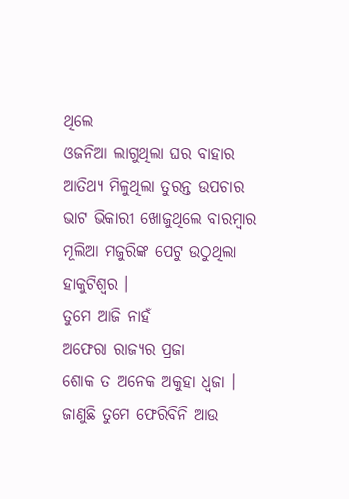ଥିଲେ
ଓଜନିଆ ଲାଗୁଥିଲା ଘର ବାହାର
ଆତିଥ୍ୟ ମିଳୁଥିଲା ତୁରନ୍ତ ଉପଚାର
ଭାଟ ଭିକାରୀ ଖୋଜୁଥିଲେ ବାରମ୍ଵାର
ମୂଲିଆ ମଜୁରିଙ୍କ ପେଟୁ ଉଠୁଥିଲା ହାକୁଟିଶ୍ଵର ।
ତୁମେ ଆଜି ନାହଁ
ଅଫେରା ରାଜ୍ୟର ପ୍ରଜା
ଶୋକ ତ ଅନେକ ଅକୁହା ଧ୍ୱଜା ।
ଜାଣୁଛି ତୁମେ ଫେରିବିନି ଆଉ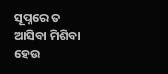ସୂପ୍ନରେ ତ ଆସିବା ମିଶିବା ହେଉ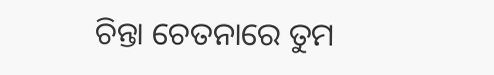ଚିନ୍ତା ଚେତନାରେ ତୁମ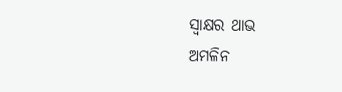ସ୍ଵାକ୍ଷର ଥାଭ
ଅମଳିନ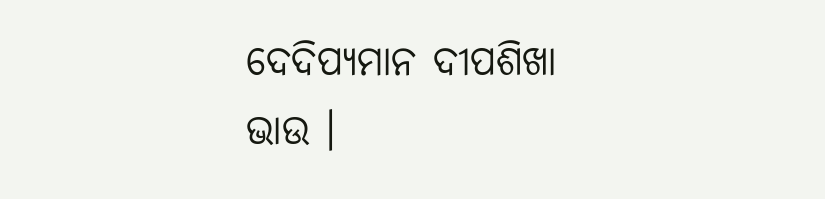ଦେଦିପ୍ୟମାନ ଦୀପଶିଖା ଭାଉ ।